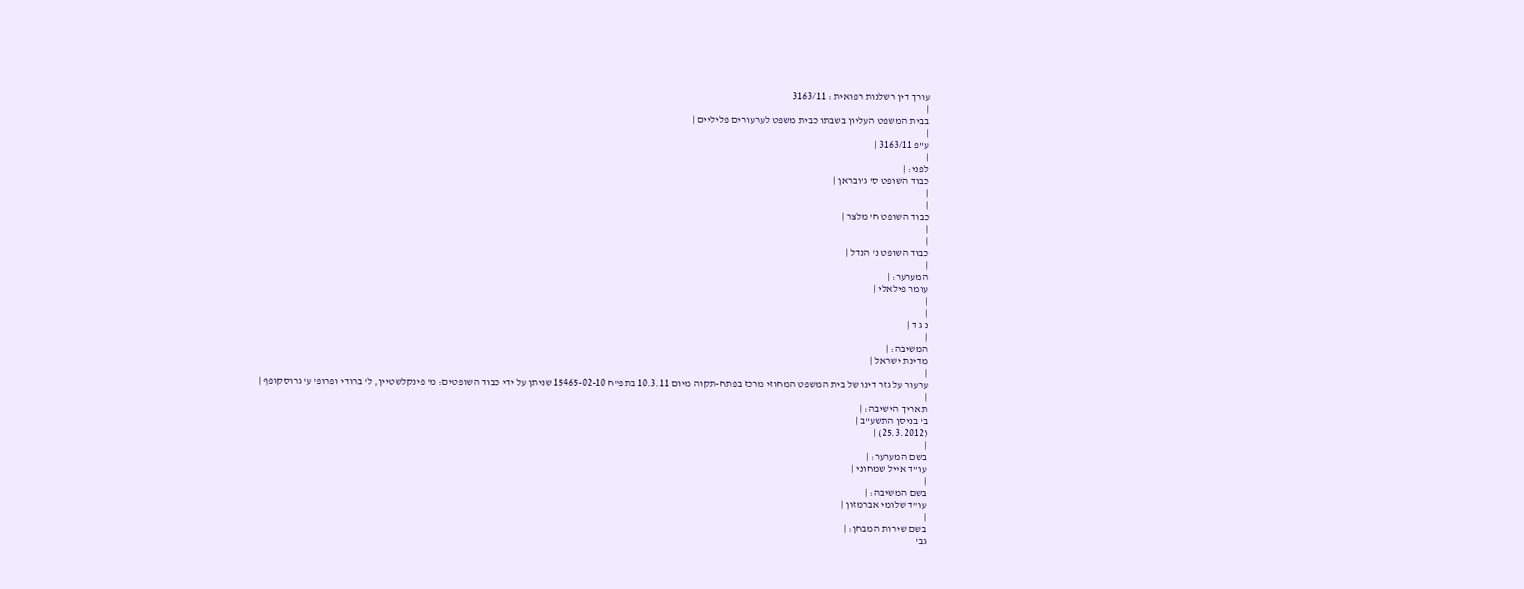עורך דין רשלנות רפואית : 3163/11
|
בבית המשפט העליון בשבתו כבית משפט לערעורים פליליים |
|
ע"פ 3163/11 |
|
לפני: |
כבוד השופט ס' ג'ובראן |
|
|
כבוד השופט ח' מלצר |
|
|
כבוד השופט נ' הנדל |
|
המערער: |
עומר פילאלי |
|
|
נ ג ד |
|
המשיבה: |
מדינת ישראל |
|
ערעור על גזר דינו של בית המשפט המחוזי מרכז בפתח-תקוה מיום 10.3.11 בתפ"ח 15465-02-10 שניתן על ידי כבוד השופטים: מ' פינקלשטיין, ל' ברודי ופרופ' ע' גרוסקופף |
|
תאריך הישיבה: |
ב' בניסן התשע"ב |
(25.3.2012) |
|
בשם המערער: |
עו"ד אייל שמחוני |
|
בשם המשיבה: |
עו"ד שלומי אברמזון |
|
בשם שירות המבחן: |
גב'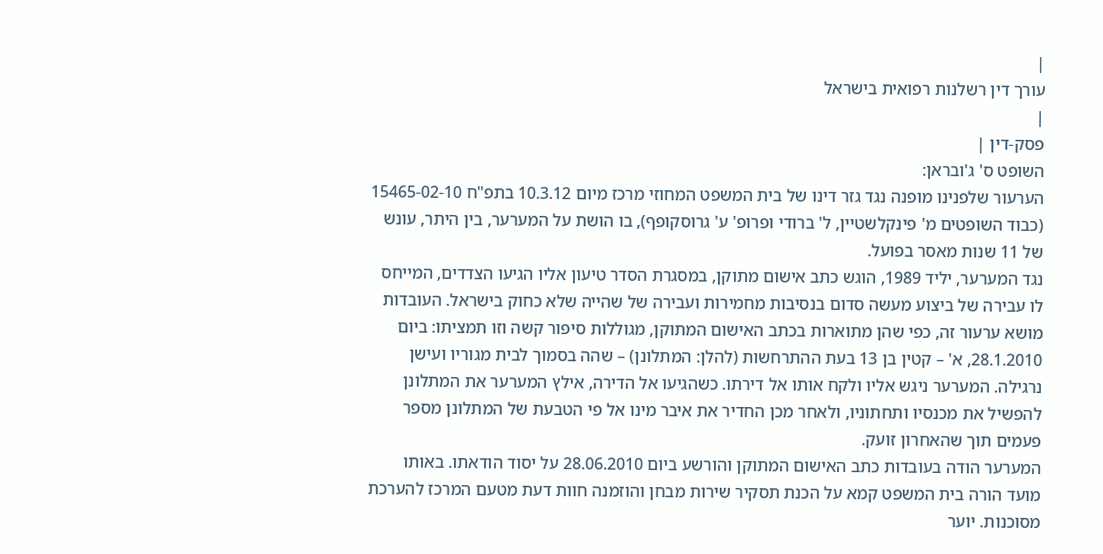|
עורך דין רשלנות רפואית בישראל
|
פסק-דין |
השופט ס' ג'ובראן:
הערעור שלפנינו מופנה נגד גזר דינו של בית המשפט המחוזי מרכז מיום 10.3.12 בתפ"ח 15465-02-10 (כבוד השופטים מ' פינקלשטיין, ל' ברודי ופרופ' ע' גרוסקופף), בו הושת על המערער, בין היתר, עונש של 11 שנות מאסר בפועל.
נגד המערער, יליד 1989, הוגש כתב אישום מתוקן, במסגרת הסדר טיעון אליו הגיעו הצדדים, המייחס לו עבירה של ביצוע מעשה סדום בנסיבות מחמירות ועבירה של שהייה שלא כחוק בישראל. העובדות מושא ערעור זה, כפי שהן מתוארות בכתב האישום המתוקן, מגוללות סיפור קשה וזו תמציתו: ביום 28.1.2010, א' – קטין בן 13 בעת ההתרחשות (להלן: המתלונן) – שהה בסמוך לבית מגוריו ועישן נרגילה. המערער ניגש אליו ולקח אותו אל דירתו. כשהגיעו אל הדירה, אילץ המערער את המתלונן להפשיל את מכנסיו ותחתוניו, ולאחר מכן החדיר את איבר מינו אל פי הטבעת של המתלונן מספר פעמים תוך שהאחרון זועק.
המערער הודה בעובדות כתב האישום המתוקן והורשע ביום 28.06.2010 על יסוד הודאתו. באותו מועד הורה בית המשפט קמא על הכנת תסקיר שירות מבחן והוזמנה חוות דעת מטעם המרכז להערכת מסוכנות. יוער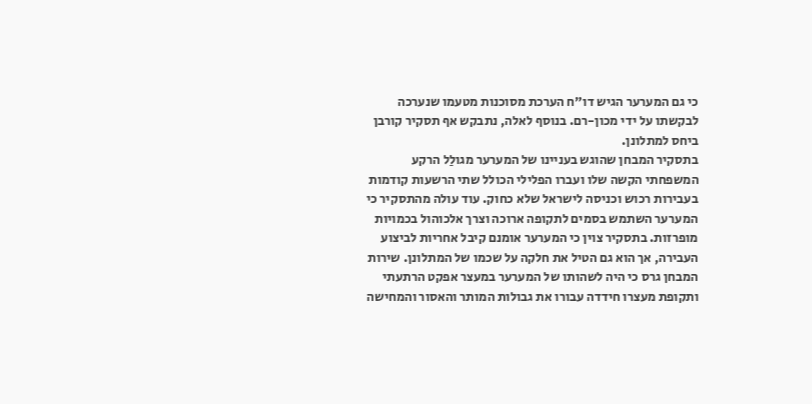כי גם המערער הגיש דו"ח הערכת מסוכנות מטעמו שנערכה לבקשתו על ידי מכון-רם. בנוסף לאלה, נתבקש אף תסקיר קורבן ביחס למתלונן.
בתסקיר המבחן שהוגש בעניינו של המערער מגולַל הרקע המשפחתי הקשה שלו ועברו הפלילי הכולל שתי הרשעות קודמות בעבירות רכוש וכניסה לישראל שלא כחוק. עוד עולה מהתסקיר כי המערער השתמש בסמים לתקופה ארוכה וצרך אלכוהול בכמויות מופרזות. בתסקיר צוין כי המערער אומנם קיבל אחריות לביצוע העבירה, אך הוא גם הטיל את חלקה על שכמו של המתלונן. שירות המבחן גרס כי היה לשהותו של המערער במעצר אפקט הרתעתי ותקופת מעצרו חידדה עבורו את גבולות המותר והאסור והמחישה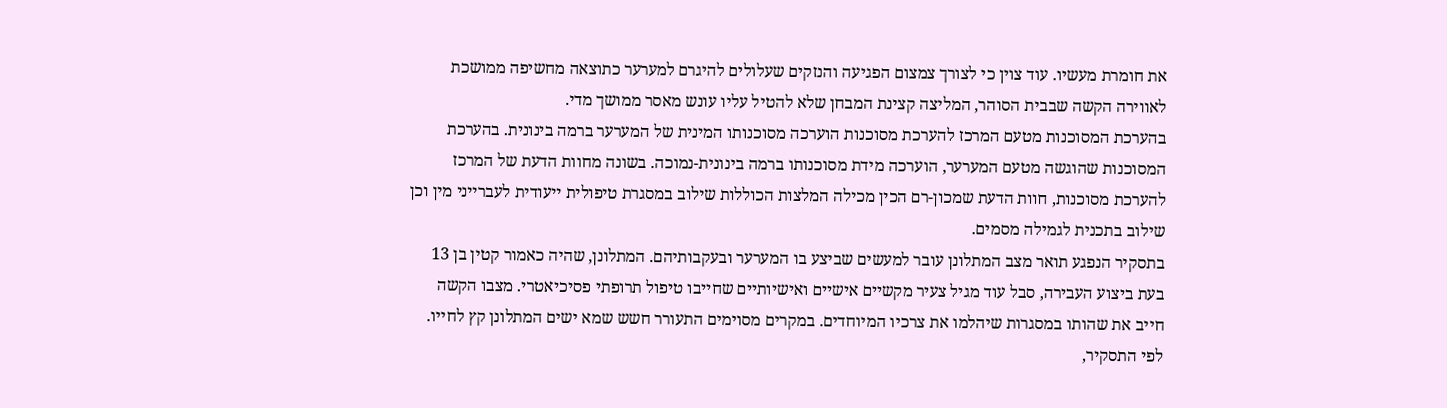את חומרת מעשיו. עוד צוין כי לצורך צמצום הפגיעה והנזקים שעלולים להיגרם למערער כתוצאה מחשיפה ממושכת לאווירה הקשה שבבית הסוהר, המליצה קצינת המבחן שלא להטיל עליו עונש מאסר ממושך מדי.
בהערכת המסוכנות מטעם המרכז להערכת מסוכנות הוערכה מסוכנותו המינית של המערער ברמה בינונית. בהערכת המסוכנות שהוגשה מטעם המערער, הוערכה מידת מסוכנותו ברמה בינונית-נמוכה. בשונה מחוות הדעת של המרכז להערכת מסוכנות, חוות הדעת שמכון-רם הכין מכילה המלצות הכוללות שילוב במסגרת טיפולית ייעודית לעברייני מין וכן שילוב בתכנית לגמילה מסמים.
בתסקיר הנפגע תואר מצב המתלונן עובר למעשים שביצע בו המערער ובעקבותיהם. המתלונן, שהיה כאמור קטין בן 13 בעת ביצוע העבירה, סבל עוד מגיל צעיר מקשיים אישיים ואישיותיים שחייבו טיפול תרופתי פסיכיאטרי. מצבו הקשה חייב את שהותו במסגרות שיהלמו את צרכיו המיוחדים. במקרים מסוימים התעורר חשש שמא ישים המתלונן קץ לחייו. לפי התסקיר,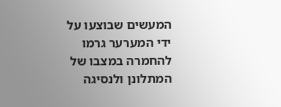המעשים שבוצעו על ידי המערער גרמו להחמרה במצבו של המתלונן ולנסיגה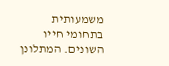משמעותית בתחומי חייו השונים. המתלונן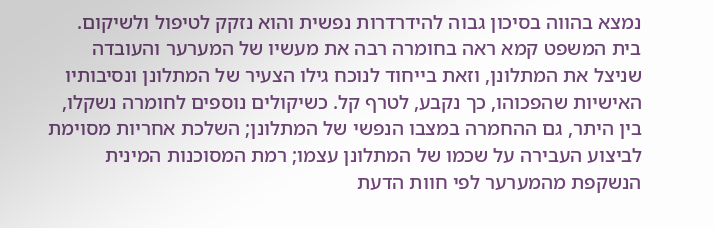נמצא בהווה בסיכון גבוה להידרדרות נפשית והוא נזקק לטיפול ולשיקום.
בית המשפט קמא ראה בחומרה רבה את מעשיו של המערער והעובדה שניצל את המתלונן, וזאת בייחוד לנוכח גילו הצעיר של המתלונן ונסיבותיו האישיות שהפכוהו, כך נקבע, לטרף קל. כשיקולים נוספים לחומרה נשקלו, בין היתר, גם ההחמרה במצבו הנפשי של המתלונן; השלכת אחריות מסוימת לביצוע העבירה על שכמו של המתלונן עצמו; רמת המסוכנות המינית הנשקפת מהמערער לפי חוות הדעת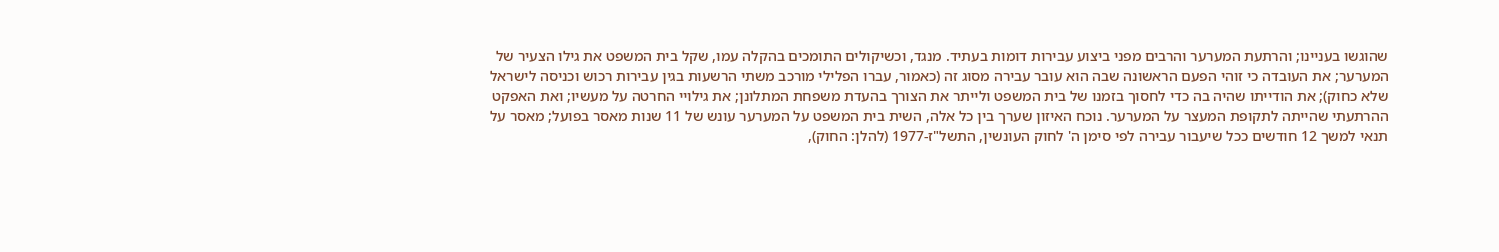שהוגשו בעניינו; והרתעת המערער והרבים מפני ביצוע עבירות דומות בעתיד. מנגד, וכשיקולים התומכים בהקלה עמו, שקל בית המשפט את גילו הצעיר של המערער; את העובדה כי זוהי הפעם הראשונה שבה הוא עובר עבירה מסוג זה (כאמור, עברו הפלילי מורכב משתי הרשעות בגין עבירות רכוש וכניסה לישראל שלא כחוק); את הודייתו שהיה בה כדי לחסוך בזמנו של בית המשפט ולייתר את הצורך בהעדת משפחת המתלונן; את גילויי החרטה על מעשיו; ואת האפקט ההרתעתי שהייתה לתקופת המעצר על המערער. נוכח האיזון שערך בין כל אלה, השית בית המשפט על המערער עונש של 11 שנות מאסר בפועל; מאסר על תנאי למשך 12 חודשים ככל שיעבור עבירה לפי סימן ה' לחוק העונשין, התשל"ז-1977 (להלן: החוק),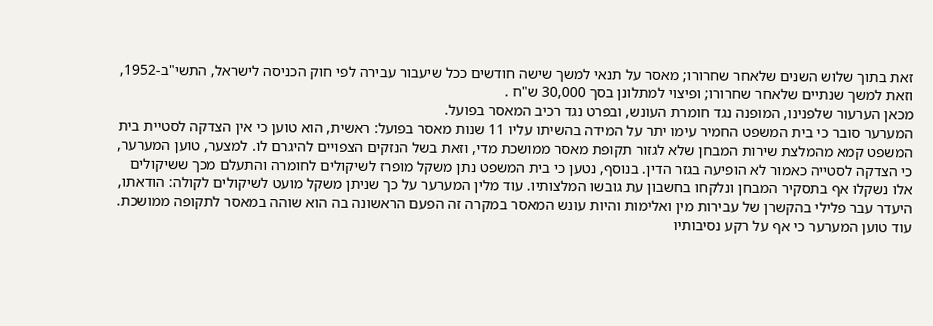זאת בתוך שלוש השנים שלאחר שחרורו; מאסר על תנאי למשך שישה חודשים ככל שיעבור עבירה לפי חוק הכניסה לישראל, התשי"ב-1952, וזאת למשך שנתיים שלאחר שחרורו; ופיצוי למתלונן בסך 30,000 ש"ח .
מכאן הערעור שלפנינו, המופנה נגד חומרת העונש, ובפרט נגד רכיב המאסר בפועל.
המערער סובר כי בית המשפט החמיר עימו יתר על המידה בהשיתו עליו 11 שנות מאסר בפועל: ראשית, הוא טוען כי אין הצדקה לסטיית בית המשפט קמא מהמלצת שירות המבחן שלא לגזור תקופת מאסר ממושכת מדי, וזאת בשל הנזקים הצפויים להיגרם לו. למצער, טוען המערער, כי הצדקה לסטייה כאמור לא הופיעה בגזר הדין. בנוסף, נטען כי בית המשפט נתן משקל מופרז לשיקולים לחומרה והתעלם מכך ששיקולים אלו נשקלו אף בתסקיר המבחן ונלקחו בחשבון עת גובשו המלצותיו. עוד מלין המערער על כך שניתן משקל מועט לשיקולים לקולה: הודאתו, היעדר עבר פלילי בהקשרן של עבירות מין ואלימות והיות עונש המאסר במקרה זה הפעם הראשונה בה הוא שוהה במאסר לתקופה ממושכת. עוד טוען המערער כי אף על רקע נסיבותיו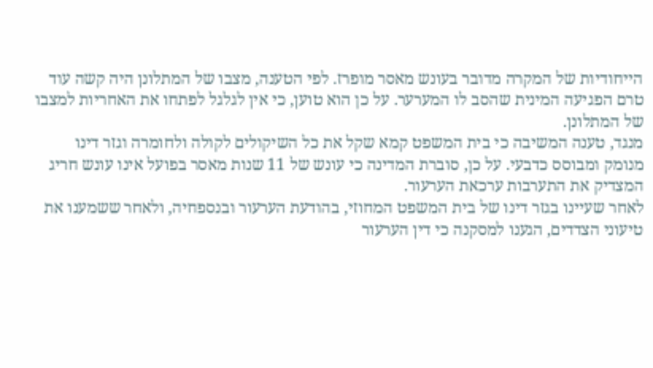הייחודיות של המקרה מדובר בעונש מאסר מופרז. לפי הטענה, מצבו של המתלונן היה קשה עוד טרם הפגיעה המינית שהסב לו המערער. על כן הוא טוען, כי אין לגלגל לפתחו את האחריות למצבו של המתלונן.
מנגד, טענה המשיבה כי בית המשפט קמא שקל את כל השיקולים לקולה ולחומרה וגזר דינו מנומק ומבוסס כדבעי. על כן, סוברת המדינה כי עונש של 11 שנות מאסר בפועל אינו עונש חריג המצדיק את התערבות ערכאת הערעור.
לאחר שעיינו בגזר דינו של בית המשפט המחוזי, בהודעת הערעור ובנספחיה, ולאחר ששמענו את טיעוני הצדדים, הגענו למסקנה כי דין הערעור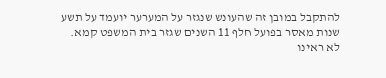להתקבל במובן זה שהעונש שנגזר על המערער יועמד על תשע שנות מאסר בפועל חלף 11 השנים שגזר בית המשפט קמא. לא ראינו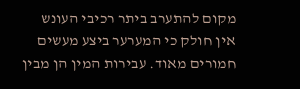מקום להתערב ביתר רכיבי העונש
אין חולק כי המערער ביצע מעשים חמורים מאוד. עבירות המין הן מבין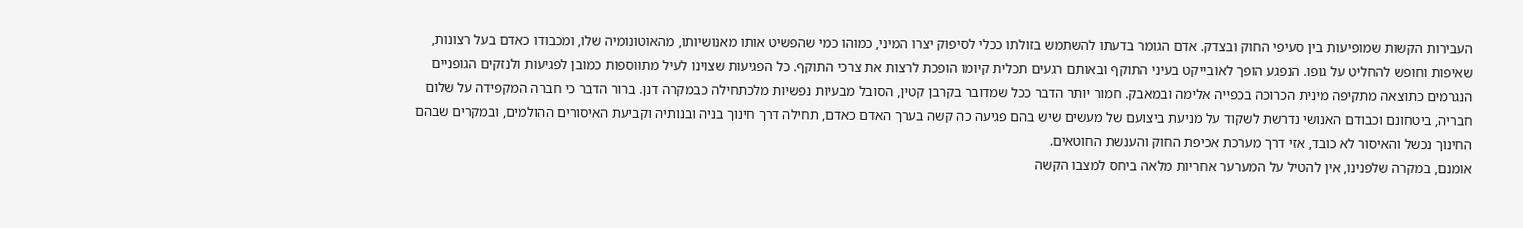העבירות הקשות שמופיעות בין סעיפי החוק ובצדק. אדם הגומר בדעתו להשתמש בזולתו ככלי לסיפוק יצרו המיני, כמוהו כמי שהפשיט אותו מאנושיותו, מהאוטונומיה שלו, ומכבודו כאדם בעל רצונות, שאיפות וחופש להחליט על גופו. הנפגע הופך לאובייקט בעיני התוקף ובאותם רגעים תכלית קיומו הופכת לרצות את צרכי התוקף. כל הפגיעות שצוינו לעיל מתווספות כמובן לפגיעות ולנזקים הגופניים הנגרמים כתוצאה מתקיפה מינית הכרוכה בכפייה אלימה ובמאבק. חמור יותר הדבר ככל שמדובר בקרבן קטין, הסובל מבעיות נפשיות מלכתחילה כבמקרה דנן. ברור הדבר כי חברה המקפידה על שלום חבריה, ביטחונם וכבודם האנושי נדרשת לשקוד על מניעת ביצועם של מעשים שיש בהם פגיעה כה קשה בערך האדם כאדם, תחילה דרך חינוך בניה ובנותיה וקביעת האיסורים ההולמים, ובמקרים שבהם החינוך נכשל והאיסור לא כובד, אזי דרך מערכת אכיפת החוק והענשת החוטאים.
אומנם, במקרה שלפנינו, אין להטיל על המערער אחריות מלאה ביחס למצבו הקשה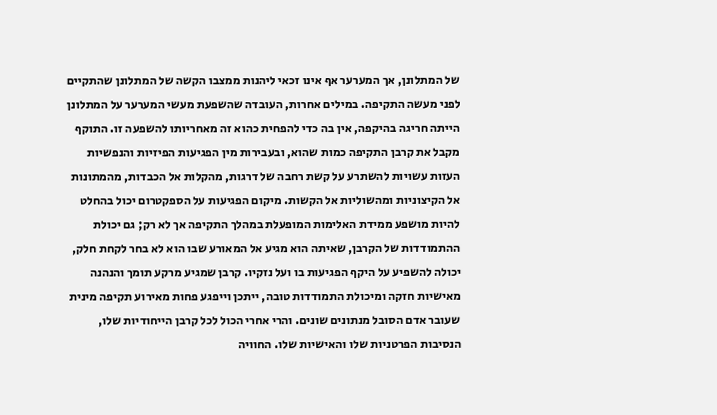של המתלונן, אך המערער אף אינו זכאי ליהנות ממצבו הקשה של המתלונן שהתקיים לפני מעשה התקיפה. במילים אחרות, העובדה שהשפעת מעשי המערער על המתלונן הייתה חריגה בהיקפה, אין בה כדי להפחית כהוא זה מאחריותו להשפעה זו. התוקף מקבל את קרבן התקיפה כמות שהוא, ובעבירות מין הפגיעות הפיזיות והנפשיות העזות עשויות להשתרע על קשת רחבה של דרגות, מהקלות אל הכבדות, מהמתונות אל הקיצוניות ומהשוליות אל הקשות. מיקום הפגיעות על הספקטרום יכול בהחלט להיות מושפע ממידת האלימות המופעלת במהלך התקיפה אך לא רק; גם יכולת ההתמודדות של הקרבן, שאיתה הוא מגיע אל המאורע שבו הוא לא בחר לקחת חלק, יכולה להשפיע על היקף הפגיעות בו ועל נזקיו. קרבן שמגיע מרקע תומך והנהנה מאישיות חזקה ומיכולת התמודדות טובה, ייתכן וייפגע פחות מאירוע תקיפה מינית שעובר אדם הסובל מנתונים שונים. והרי אחרי הכול לכל קרבן הייחודיות שלו, הנסיבות הפרטניות שלו והאישיות שלו. החוויה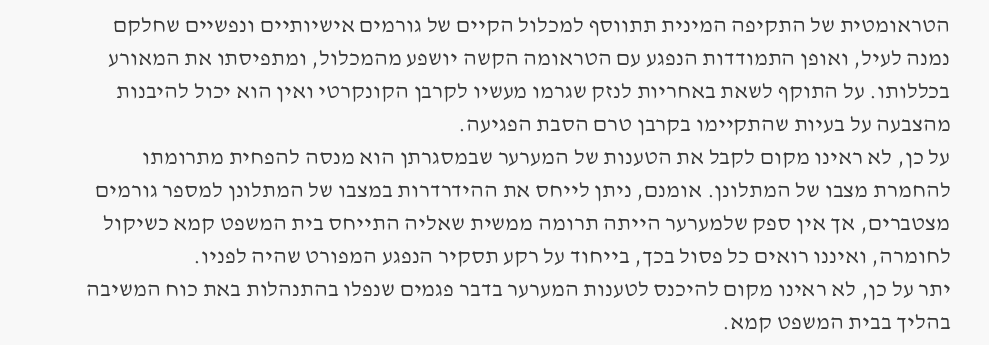הטראומטית של התקיפה המינית תתווסף למכלול הקיים של גורמים אישיותיים ונפשיים שחלקם נמנה לעיל, ואופן התמודדות הנפגע עם הטראומה הקשה יושפע מהמכלול, ומתפיסתו את המאורע בכללותו. על התוקף לשאת באחריות לנזק שגרמו מעשיו לקרבן הקונקרטי ואין הוא יכול להיבנות מהצבעה על בעיות שהתקיימו בקרבן טרם הסבת הפגיעה.
על כן, לא ראינו מקום לקבל את הטענות של המערער שבמסגרתן הוא מנסה להפחית מתרומתו להחמרת מצבו של המתלונן. אומנם, ניתן לייחס את ההידרדרות במצבו של המתלונן למספר גורמים מצטברים, אך אין ספק שלמערער הייתה תרומה ממשית שאליה התייחס בית המשפט קמא כשיקול לחומרה, ואיננו רואים כל פסול בכך, בייחוד על רקע תסקיר הנפגע המפורט שהיה לפניו.
יתר על כן, לא ראינו מקום להיכנס לטענות המערער בדבר פגמים שנפלו בהתנהלות באת כוח המשיבה בהליך בבית המשפט קמא.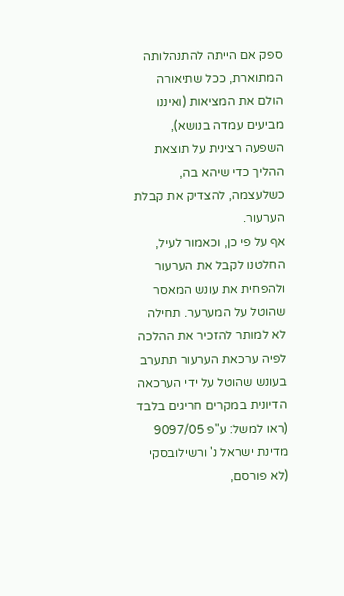ספק אם הייתה להתנהלותה המתוארת, ככל שתיאורה הולם את המציאות (ואיננו מביעים עמדה בנושא), השפעה רצינית על תוצאת ההליך כדי שיהא בה, כשלעצמה, להצדיק את קבלת הערעור.
אף על פי כן, וכאמור לעיל, החלטנו לקבל את הערעור ולהפחית את עונש המאסר שהוטל על המערער. תחילה לא למותר להזכיר את ההלכה לפיה ערכאת הערעור תתערב בעונש שהוטל על ידי הערכאה הדיונית במקרים חריגים בלבד (ראו למשל: ע"פ 9097/05 מדינת ישראל נ' ורשילובסקי (לא פורסם,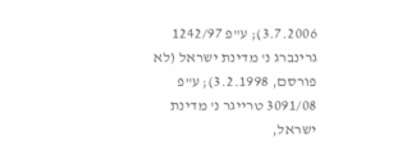3.7.2006); ע"פ 1242/97 גרינברג נ' מדינת ישראל (לא פורסם, 3.2.1998); ע"פ 3091/08 טרייגר נ' מדינת ישראל,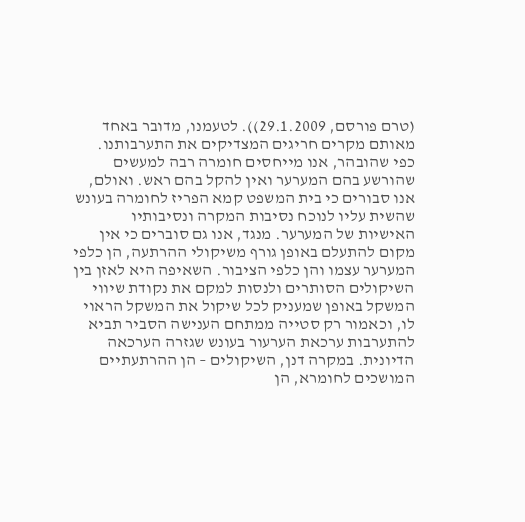(טרם פורסם, 29.1.2009)). לטעמנו, מדובר באחד מאותם מקרים חריגים המצדיקים את התערבותנו.
כפי שהובהר, אנו מייחסים חומרה רבה למעשים שהורשע בהם המערער ואין להקל בהם ראש. ואולם, אנו סבורים כי בית המשפט קמא הפריז לחומרה בעונש שהשית עליו לנוכח נסיבות המקרה ונסיבותיו האישיות של המערער. מנגד, אנו גם סוברים כי אין מקום להתעלם באופן גורף משיקולי ההרתעה, הן כלפי המערער עצמו והן כלפי הציבור. השאיפה היא לאזן בין השיקולים הסותרים ולנסות למקם את נקודת שיווי המשקל באופן שמעניק לכל שיקול את המשקל הראוי לו, וכאמור רק סטייה ממתחם הענישה הסביר תביא להתערבות ערכאת הערעור בעונש שגזרה הערכאה הדיונית. במקרה דנן, השיקולים – הן ההרתעתיים המושכים לחומרא, הן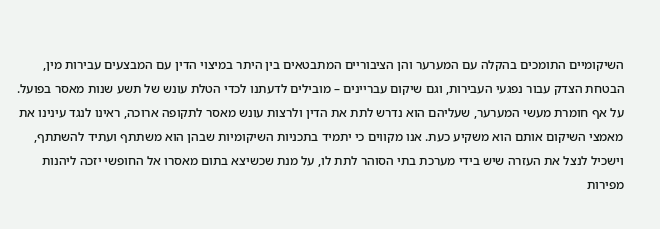השיקומיים התומכים בהקלה עם המערער והן הציבוריים המתבטאים בין היתר במיצוי הדין עם המבצעים עבירות מין, הבטחת הצדק עבור נפגעי העבירות, וגם שיקום עבריינים – מובילים לדעתנו לכדי הטלת עונש של תשע שנות מאסר בפועל.
על אף חומרת מעשי המערער, שעליהם הוא נדרש לתת את הדין ולרצות עונש מאסר לתקופה ארוכה, ראינו לנגד עינינו את מאמצי השיקום אותם הוא משקיע כעת. אנו מקווים כי יתמיד בתכניות השיקומיות שבהן הוא משתתף ועתיד להשתתף, וישכיל לנצל את העזרה שיש בידי מערכת בתי הסוהר לתת לו, על מנת שכשיצא בתום מאסרו אל החופשי יזכה ליהנות מפירות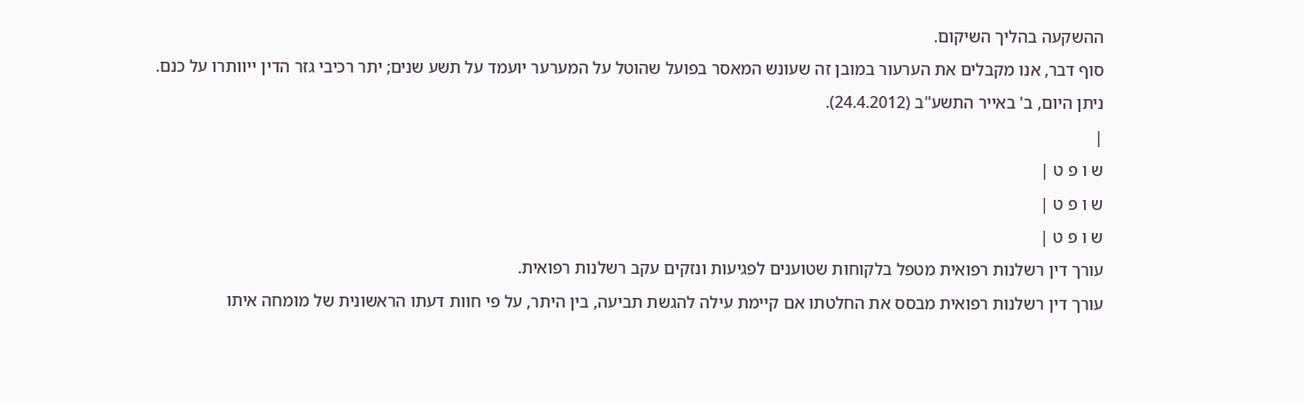ההשקעה בהליך השיקום.
סוף דבר, אנו מקבלים את הערעור במובן זה שעונש המאסר בפועל שהוטל על המערער יועמד על תשע שנים; יתר רכיבי גזר הדין ייוותרו על כנם.
ניתן היום, ב' באייר התשע"ב (24.4.2012).
|
ש ו פ ט |
ש ו פ ט |
ש ו פ ט |
עורך דין רשלנות רפואית מטפל בלקוחות שטוענים לפגיעות ונזקים עקב רשלנות רפואית.
עורך דין רשלנות רפואית מבסס את החלטתו אם קיימת עילה להגשת תביעה, בין היתר, על פי חוות דעתו הראשונית של מומחה איתו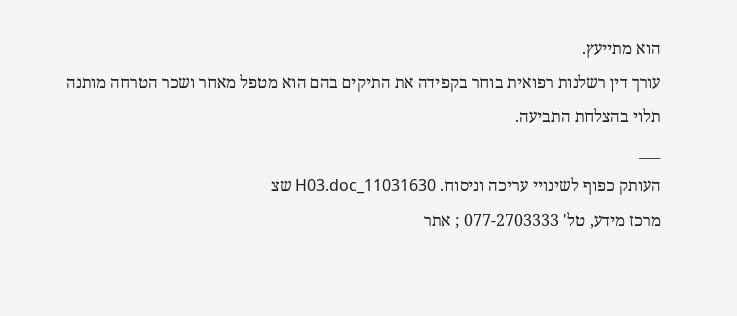הוא מתייעץ.
עורך דין רשלנות רפואית בוחר בקפידה את התיקים בהם הוא מטפל מאחר ושכר הטרחה מותנה תלוי בהצלחת התביעה.
___
העותק כפוף לשינויי עריכה וניסוח. 11031630_H03.doc שצ
מרכז מידע, טל' 077-2703333 ; אתר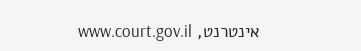אינטרנט, www.court.gov.il